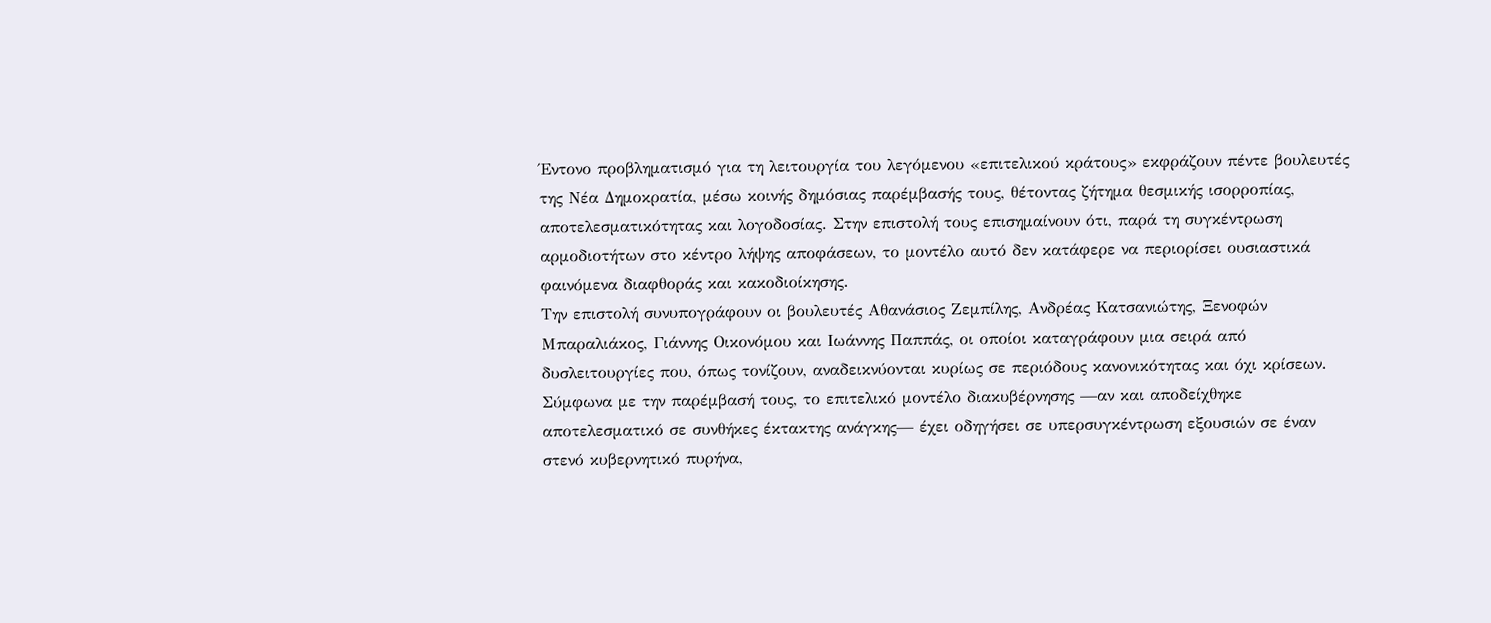Έντονο προβληματισμό για τη λειτουργία του λεγόμενου «επιτελικού κράτους» εκφράζουν πέντε βουλευτές της Νέα Δημοκρατία, μέσω κοινής δημόσιας παρέμβασής τους, θέτοντας ζήτημα θεσμικής ισορροπίας, αποτελεσματικότητας και λογοδοσίας. Στην επιστολή τους επισημαίνουν ότι, παρά τη συγκέντρωση αρμοδιοτήτων στο κέντρο λήψης αποφάσεων, το μοντέλο αυτό δεν κατάφερε να περιορίσει ουσιαστικά φαινόμενα διαφθοράς και κακοδιοίκησης.
Την επιστολή συνυπογράφουν οι βουλευτές Αθανάσιος Ζεμπίλης, Ανδρέας Κατσανιώτης, Ξενοφών Μπαραλιάκος, Γιάννης Οικονόμου και Ιωάννης Παππάς, οι οποίοι καταγράφουν μια σειρά από δυσλειτουργίες που, όπως τονίζουν, αναδεικνύονται κυρίως σε περιόδους κανονικότητας και όχι κρίσεων.
Σύμφωνα με την παρέμβασή τους, το επιτελικό μοντέλο διακυβέρνησης —αν και αποδείχθηκε αποτελεσματικό σε συνθήκες έκτακτης ανάγκης— έχει οδηγήσει σε υπερσυγκέντρωση εξουσιών σε έναν στενό κυβερνητικό πυρήνα,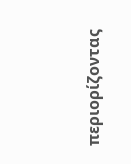περιορίζοντας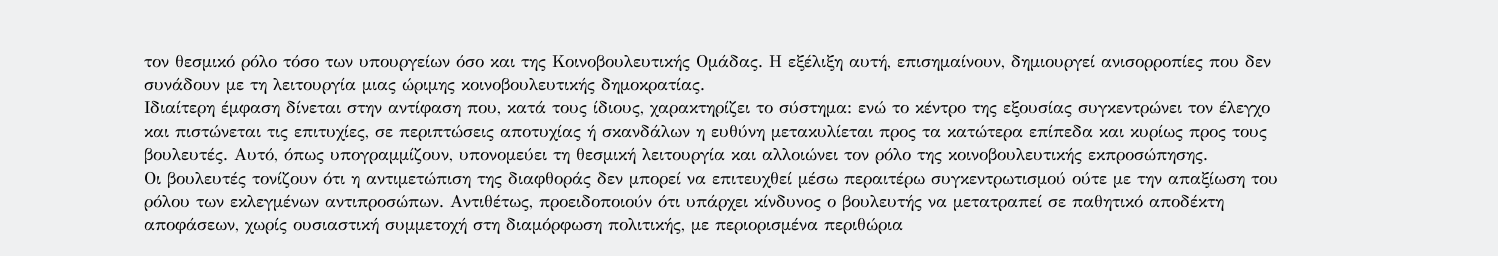τον θεσμικό ρόλο τόσο των υπουργείων όσο και της Κοινοβουλευτικής Ομάδας. Η εξέλιξη αυτή, επισημαίνουν, δημιουργεί ανισορροπίες που δεν συνάδουν με τη λειτουργία μιας ώριμης κοινοβουλευτικής δημοκρατίας.
Ιδιαίτερη έμφαση δίνεται στην αντίφαση που, κατά τους ίδιους, χαρακτηρίζει το σύστημα: ενώ το κέντρο της εξουσίας συγκεντρώνει τον έλεγχο και πιστώνεται τις επιτυχίες, σε περιπτώσεις αποτυχίας ή σκανδάλων η ευθύνη μετακυλίεται προς τα κατώτερα επίπεδα και κυρίως προς τους βουλευτές. Αυτό, όπως υπογραμμίζουν, υπονομεύει τη θεσμική λειτουργία και αλλοιώνει τον ρόλο της κοινοβουλευτικής εκπροσώπησης.
Οι βουλευτές τονίζουν ότι η αντιμετώπιση της διαφθοράς δεν μπορεί να επιτευχθεί μέσω περαιτέρω συγκεντρωτισμού ούτε με την απαξίωση του ρόλου των εκλεγμένων αντιπροσώπων. Αντιθέτως, προειδοποιούν ότι υπάρχει κίνδυνος ο βουλευτής να μετατραπεί σε παθητικό αποδέκτη αποφάσεων, χωρίς ουσιαστική συμμετοχή στη διαμόρφωση πολιτικής, με περιορισμένα περιθώρια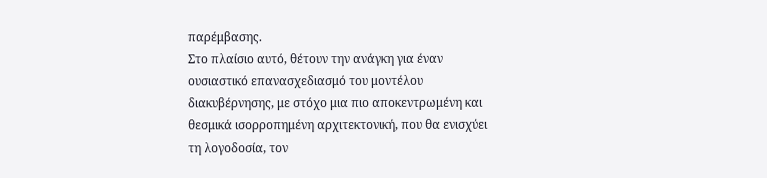παρέμβασης.
Στο πλαίσιο αυτό, θέτουν την ανάγκη για έναν ουσιαστικό επανασχεδιασμό του μοντέλου διακυβέρνησης, με στόχο μια πιο αποκεντρωμένη και θεσμικά ισορροπημένη αρχιτεκτονική, που θα ενισχύει τη λογοδοσία, τον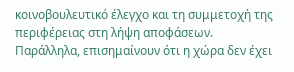κοινοβουλευτικό έλεγχο και τη συμμετοχή της περιφέρειας στη λήψη αποφάσεων.
Παράλληλα, επισημαίνουν ότι η χώρα δεν έχει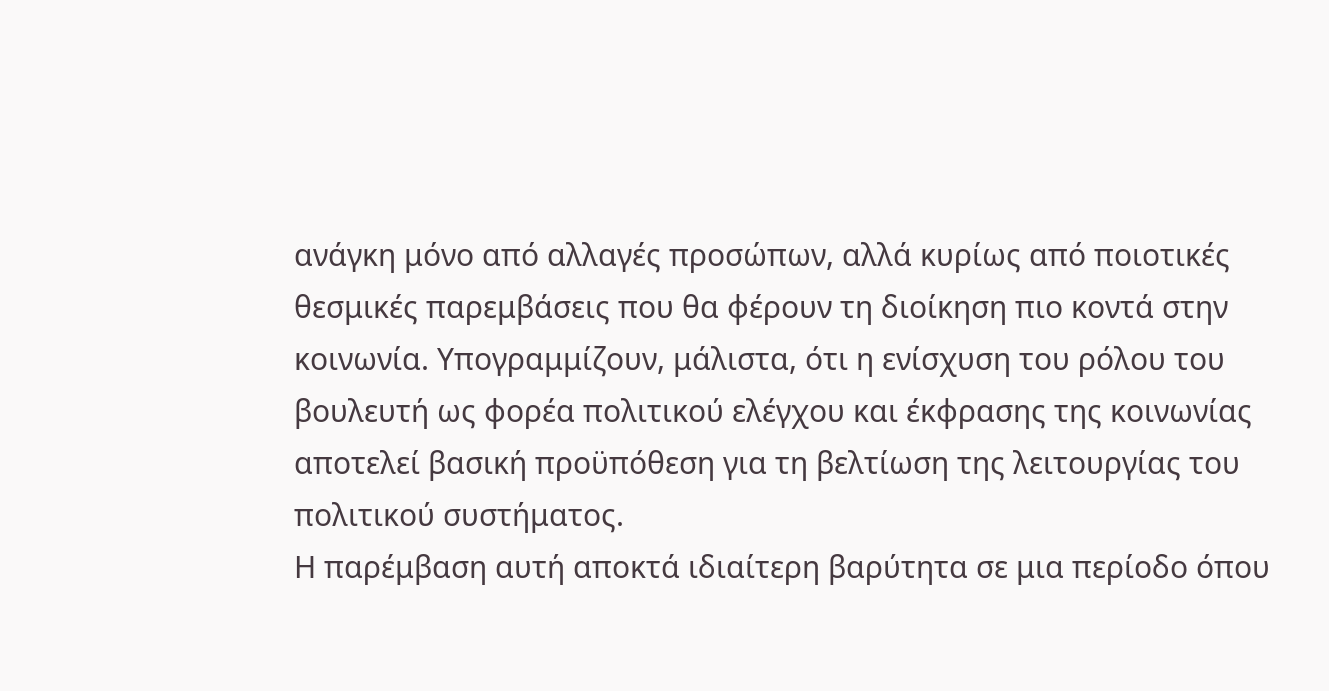ανάγκη μόνο από αλλαγές προσώπων, αλλά κυρίως από ποιοτικές θεσμικές παρεμβάσεις που θα φέρουν τη διοίκηση πιο κοντά στην κοινωνία. Υπογραμμίζουν, μάλιστα, ότι η ενίσχυση του ρόλου του βουλευτή ως φορέα πολιτικού ελέγχου και έκφρασης της κοινωνίας αποτελεί βασική προϋπόθεση για τη βελτίωση της λειτουργίας του πολιτικού συστήματος.
Η παρέμβαση αυτή αποκτά ιδιαίτερη βαρύτητα σε μια περίοδο όπου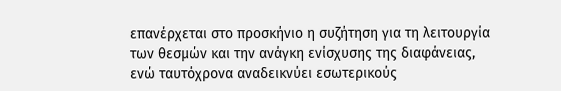επανέρχεται στο προσκήνιο η συζήτηση για τη λειτουργία των θεσμών και την ανάγκη ενίσχυσης της διαφάνειας, ενώ ταυτόχρονα αναδεικνύει εσωτερικούς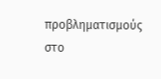προβληματισμούς στο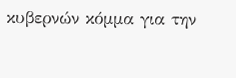κυβερνών κόμμα για την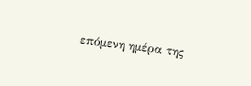επόμενη ημέρα της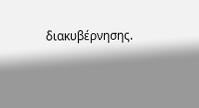διακυβέρνησης.